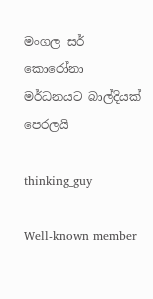මංගල සර් කොරෝනා මර්ධනයට බාල්දියක් පෙරලයි

thinking_guy

Well-known member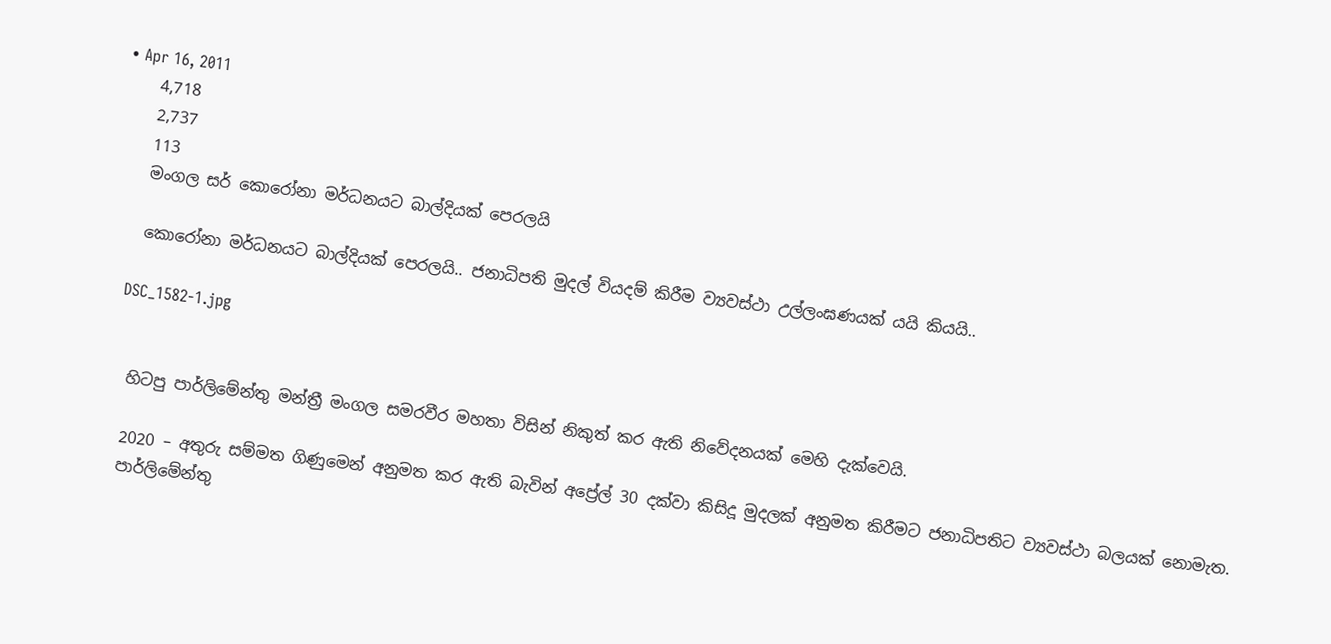• Apr 16, 2011
    4,718
    2,737
    113
    මංගල සර් කොරෝනා මර්ධනයට බාල්දියක් පෙරලයි

    කොරෝනා මර්ධනයට බාල්දියක් පෙරලයි.. ජනාධිපති මුදල් වියදම් කිරීම ව්‍යවස්ථා උල්ලංඝණයක් යයි කියයි..

    DSC_1582-1.jpg


    හිටපු පාර්ලිමේන්තු මන්ත්‍රී මංගල සමරවීර මහතා විසින් නිකුත් කර ඇති නිවේදනයක් මෙහි දැක්වෙයි.

    2020 – අතුරු සම්මත ගිණුමෙන් අනුමත කර ඇති බැවින් අප්‍රේල් 30 දක්වා කිසිදූ මුදලක් අනුමත කිරීමට ජනාධිපතිට ව්‍යවස්ථා බලයක් නොමැත.
    පාර්ලිමේන්තු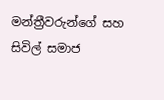මන්ත්‍රීවරුන්ගේ සහ සිවිල් සමාජ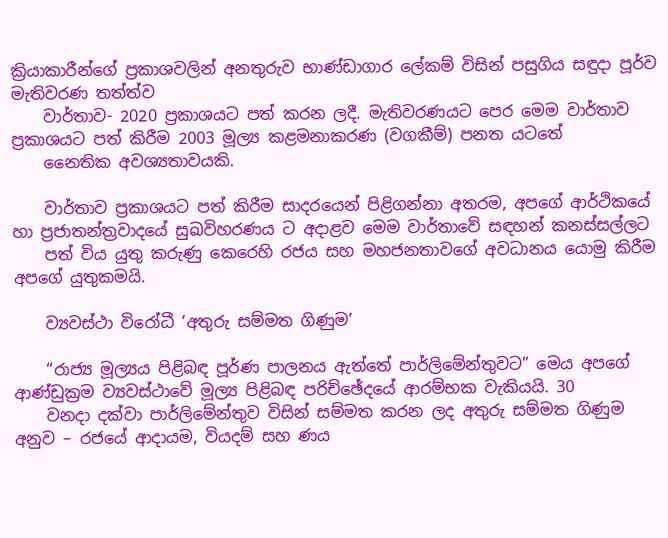ක්‍රියාකාරීන්ගේ ප්‍රකාශවලින් අනතුරුව භාණ්ඩාගාර ලේකම් විසින් පසුගිය සඳුදා පූර්ව මැතිවරණ තත්ත්ව
    වාර්තාව- 2020 ප්‍රකාශයට පත් කරන ලදී. මැතිවරණයට පෙර මෙම වාර්තාව ප්‍රකාශයට පත් කිරීම 2003 මූල්‍ය කළමනාකරණ (වගකීම්) පනත යටතේ
    නෛතික අවශ්‍යතාවයකි.

    වාර්තාව ප්‍රකාශයට පත් කිරීම සාදරයෙන් පිළිගන්නා අතරම, අපගේ ආර්ථිකයේ හා ප්‍රජාතන්ත්‍රවාදයේ සුඛවිහරණය ට අදාළව මෙම වාර්තාවේ සඳහන් කනස්සල්ලට
    පත් විය යුතු කරුණු කෙරෙහි රජය සහ මහජනතාවගේ අවධානය යොමු කිරීම අපගේ යුතුකමයි.

    ව්‍යවස්ථා විරෝධී ‘අතුරු සම්මත ගිණුම’

    “රාජ්‍ය මූල්‍යය පිළිබඳ පූර්ණ පාලනය ඇත්තේ පාර්ලිමේන්තුවට” මෙය අපගේ ආණ්ඩුක්‍රම ව්‍යවස්ථාවේ මූල්‍ය පිළිබඳ පරිච්ඡේදයේ ආරම්භක වැකියයි. 30
    වනදා දක්වා පාර්ලිමේන්තුව විසින් සම්මත කරන ලද අතුරු සම්මත ගිණුම අනුව – රජයේ ආදායම, වියදම් සහ ණය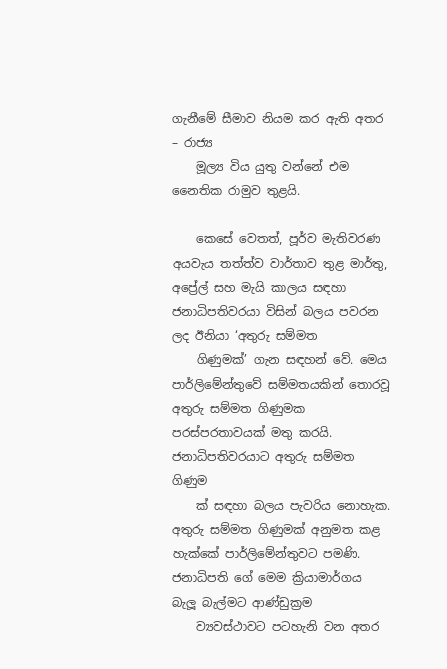ගැනීමේ සීමාව නියම කර ඇති අතර – රාජ්‍ය
    මූල්‍ය විය යුතු වන්නේ එම නෛතික රාමුව තුළයි.

    කෙසේ වෙතත්, පූර්ව මැතිවරණ අයවැය තත්ත්ව වාර්තාව තුළ මාර්තු, අප්‍රේල් සහ මැයි කාලය සඳහා ජනාධිපතිවරයා විසින් බලය පවරන ලද ඊනියා ‘අතුරු සම්මත
    ගිණුමක්’ ගැන සඳහන් වේ. මෙය පාර්ලිමේන්තුවේ සම්මතයකින් තොරවූ අතුරු සම්මත ගිණුමක පරස්පරතාවයක් මතු කරයි. ජනාධිපතිවරයාට අතුරු සම්මත ගිණුම
    ක් සඳහා බලය පැවරිය නොහැක. අතුරු සම්මත ගිණුමක් අනුමත කළ හැක්කේ පාර්ලිමේන්තුවට පමණි. ජනාධිපති ගේ මෙම ක්‍රියාමාර්ගය බැලූ බැල්මට ආණ්ඩුක්‍රම
    ව්‍යවස්ථාවට පටහැනි වන අතර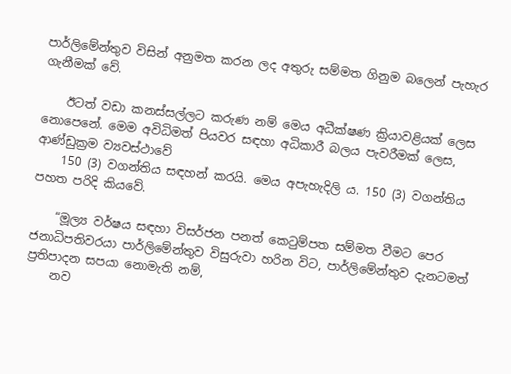පාර්ලිමේන්තුව විසින් අනුමත කරන ලද අතුරු සම්මත ගිනුම බලෙන් පැහැර ගැනීමක් වේ.

    ඊටත් වඩා කනස්සල්ලට කරුණ නම් මෙය අධීක්ෂණ ක්‍රියාවළියක් ලෙස නොපෙනේ. මෙම අවිධිමත් පියවර සඳහා අධිකාරී බලය පැවරීමක් ලෙස, ආණ්ඩුක්‍රම ව්‍යවස්ථාවේ
    150 (3) වගන්තිය සඳහන් කරයි. මෙය අපැහැදිලි ය. 150 (3) වගන්තිය පහත පරිදි කියවේ.

    “මූල්‍ය වර්ෂය සඳහා විසර්ජන පනත් කෙටුම්පත සම්මත වීමට පෙර ජනාධිපතිවරයා පාර්ලිමේන්තුව විසුරුවා හරින විට, පාර්ලිමේන්තුව දැනටමත් ප්‍රතිපාදන සපයා නොමැති නම්,
    නව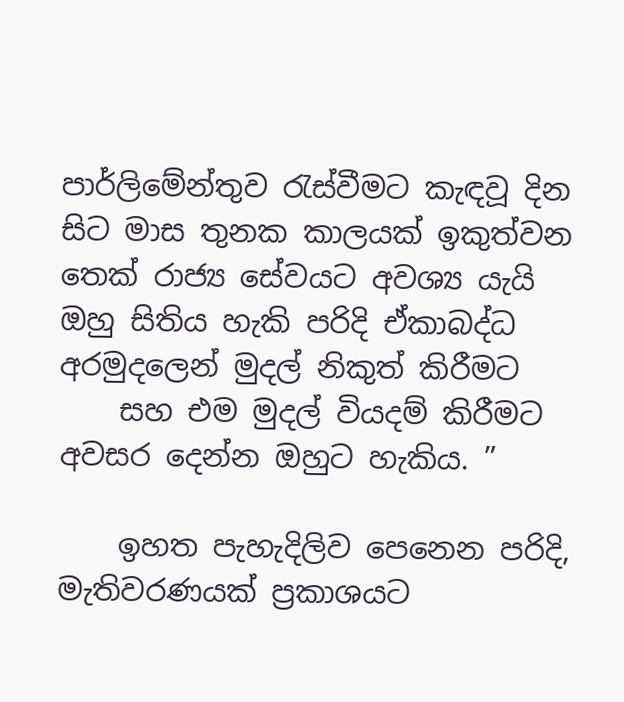පාර්ලිමේන්තුව රැස්වීමට කැඳවූ දින සිට මාස තුනක කාලයක් ඉකුත්වන තෙක් රාජ්‍ය සේවයට අවශ්‍ය යැයි ඔහු සිතිය හැකි පරිදි ඒකාබද්ධ අරමුදලෙන් මුදල් නිකුත් කිරීමට
    සහ එම මුදල් වියදම් කිරීමට අවසර දෙන්න ඔහුට හැකිය. ”

    ඉහත පැහැදිලිව පෙනෙන පරිදි, මැතිවරණයක් ප්‍රකාශයට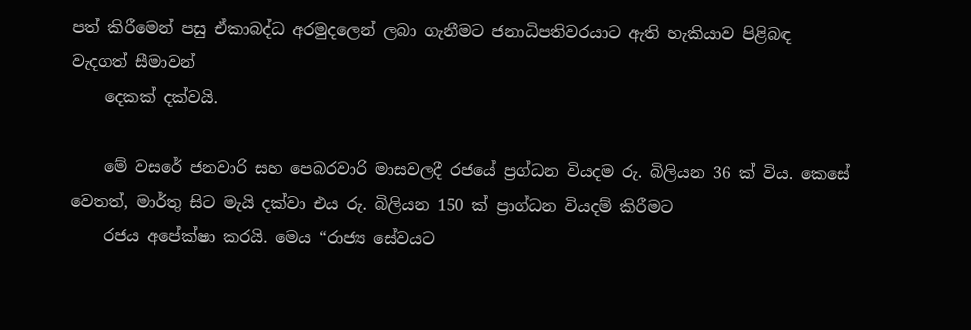පත් කිරීමෙන් පසු ඒකාබද්ධ අරමුදලෙන් ලබා ගැනීමට ජනාධිපතිවරයාට ඇති හැකියාව පිළිබඳ වැදගත් සීමාවන්
    දෙකක් දක්වයි.

    මේ වසරේ ජනවාරි සහ පෙබරවාරි මාසවලදී රජයේ ප්‍රග්ධන වියදම රු. බිලියන 36 ක් විය. කෙසේ වෙතත්, මාර්තු සිට මැයි දක්වා එය රු. බිලියන 150 ක් ප්‍රාග්ධන වියදම් කිරීමට
    රජය අපේක්ෂා කරයි. මෙය “රාජ්‍ය සේවයට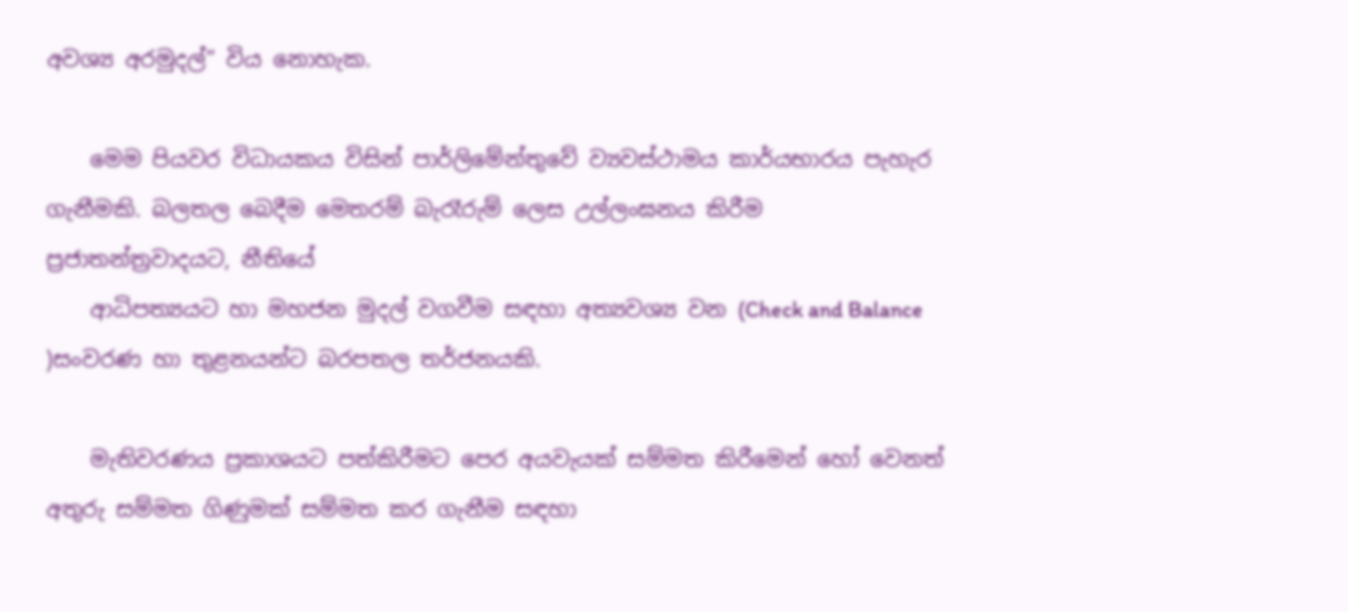අවශ්‍ය අරමුදල්” විය නොහැක.

    මෙම පියවර විධායකය විසින් පාර්ලිමේන්තුවේ ව්‍යවස්ථාමය කාර්යභාරය පැහැර ගැනීමකි. බලතල බෙදීම මෙතරම් බැරෑරුම් ලෙස උල්ලංඝනය කිරීම ප්‍රජාතන්ත්‍රවාදයට, නීතියේ
    ආධිපත්‍යයට හා මහජන මුදල් වගවීම සඳහා අත්‍යවශ්‍ය වන (Check and Balance )සංවරණ හා තුළනයන්ට බරපතල තර්ජනයකි.

    මැතිවරණය ප්‍රකාශයට පත්කිරීමට පෙර අයවැයක් සම්මත කිරීමෙන් හෝ වෙනත් අතුරු සම්මත ගිණුමක් සම්මත කර ගැනීම සඳහා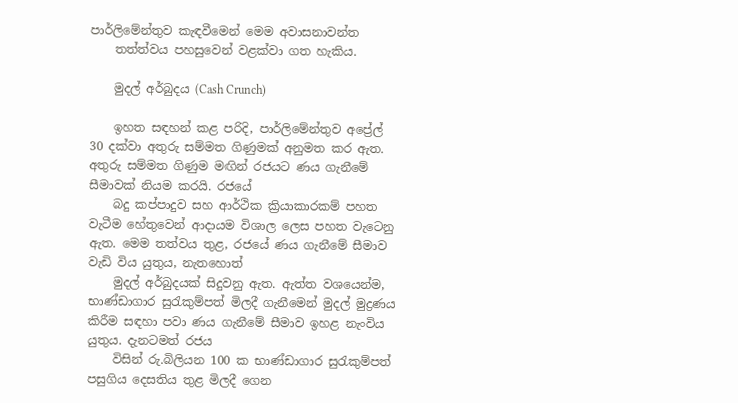පාර්ලිමේන්තුව කැඳවීමෙන් මෙම අවාසනාවන්ත
    තත්ත්වය පහසුවෙන් වළක්වා ගත හැකිය.

    මුදල් අර්බුදය (Cash Crunch)

    ඉහත සඳහන් කළ පරිදි, පාර්ලිමේන්තුව අප්‍රේල් 30 දක්වා අතුරු සම්මත ගිණුමක් අනුමත කර ඇත. අතුරු සම්මත ගිණුම මඟින් රජයට ණය ගැනීමේ සීමාවක් නියම කරයි. රජයේ
    බදු කප්පාදුව සහ ආර්ථික ක්‍රියාකාරකම් පහත වැටීම හේතුවෙන් ආදායම විශාල ලෙස පහත වැටෙනු ඇත. මෙම තත්වය තුළ, රජයේ ණය ගැනීමේ සීමාව වැඩි විය යුතුය, නැතහොත්
    මුදල් අර්බුදයක් සිදුවනු ඇත. ඇත්ත වශයෙන්ම, භාණ්ඩාගාර සුරැකුම්පත් මිලදී ගැනීමෙන් මුදල් මුද්‍රණය කිරීම සඳහා පවා ණය ගැනීමේ සීමාව ඉහළ නැංවිය යුතුය. දැනටමත් රජය
    විසින් රු.බිලියන 100 ක භාණ්ඩාගාර සුරැකුම්පත් පසුගිය දෙසතිය තුළ මිලදී ගෙන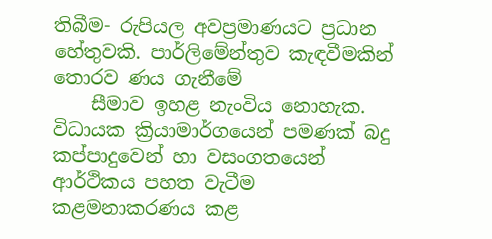තිබීම- රුපියල අවප්‍රමාණයට ප්‍රධාන හේතුවකි. පාර්ලිමේන්තුව කැඳවීමකින් තොරව ණය ගැනීමේ
    සීමාව ඉහළ නැංවිය නොහැක. විධායක ක්‍රියාමාර්ගයෙන් පමණක් බදු කප්පාදුවෙන් හා වසංගතයෙන් ආර්ථිකය පහත වැටීම කළමනාකරණය කළ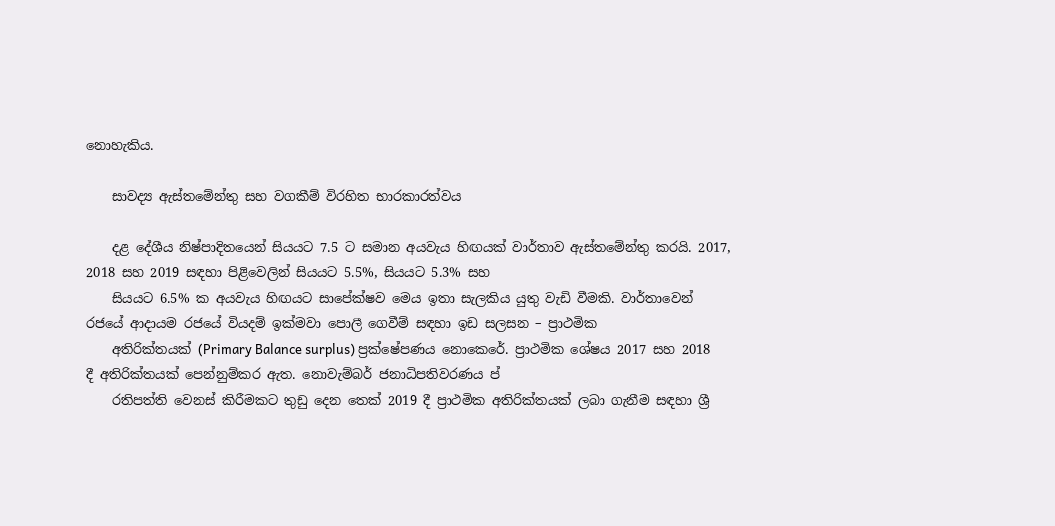නොහැකිය.

    සාවද්‍ය ඇස්තමේන්තු සහ වගකීම් විරහිත භාරකාරත්වය

    දළ දේශීය නිෂ්පාදිතයෙන් සියයට 7.5 ට සමාන අයවැය හිඟයක් වාර්තාව ඇස්තමේන්තු කරයි. 2017, 2018 සහ 2019 සඳහා පිළිවෙලින් සියයට 5.5%, සියයට 5.3% සහ
    සියයට 6.5% ක අයවැය හිඟයට සාපේක්ෂව මෙය ඉතා සැලකිය යුතු වැඩි වීමකි. වාර්තාවෙන් රජයේ ආදායම රජයේ වියදම් ඉක්මවා පොලී ගෙවීම් සඳහා ඉඩ සලසන – ප්‍රාථමික
    අතිරික්තයක් (Primary Balance surplus) ප්‍රක්ෂේපණය නොකෙරේ. ප්‍රාථමික ශේෂය 2017 සහ 2018 දී අතිරික්තයක් පෙන්නුම්කර ඇත. නොවැම්බර් ජනාධිපතිවරණය ප්‍
    රතිපත්ති වෙනස් කිරීමකට තුඩු දෙන තෙක් 2019 දී ප්‍රාථමික අතිරික්තයක් ලබා ගැනීම සඳහා ශ්‍රී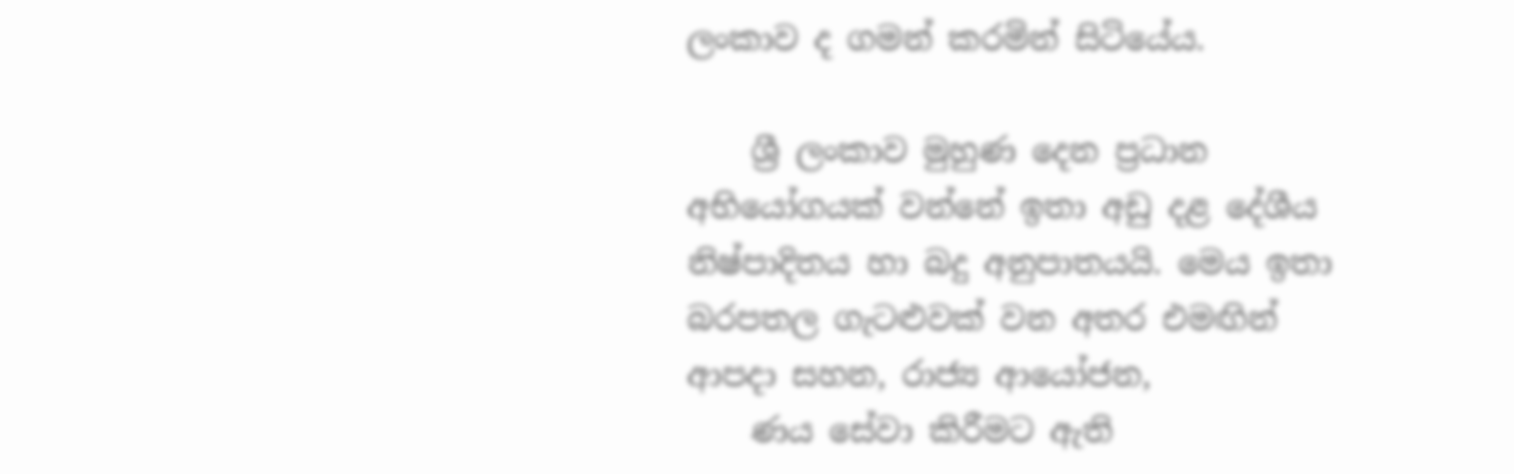ලංකාව ද ගමන් කරමින් සිටියේය.

    ශ්‍රී ලංකාව මුහුණ දෙන ප්‍රධාන අභියෝගයක් වන්නේ ඉතා අඩු දළ දේශීය නිෂ්පාදිතය හා බදු අනුපාතයයි. මෙය ඉතා බරපතල ගැටළුවක් වන අතර එමඟින් ආපදා සහන, රාජ්‍ය ආයෝජන,
    ණය සේවා කිරීමට ඇති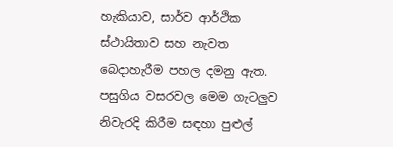හැකියාව, සාර්ව ආර්ථික ස්ථායිතාව සහ නැවත බෙදාහැරීම පහල දමනු ඇත. පසුගිය වසරවල මෙම ගැටලුව නිවැරදි කිරීම සඳහා පුළුල්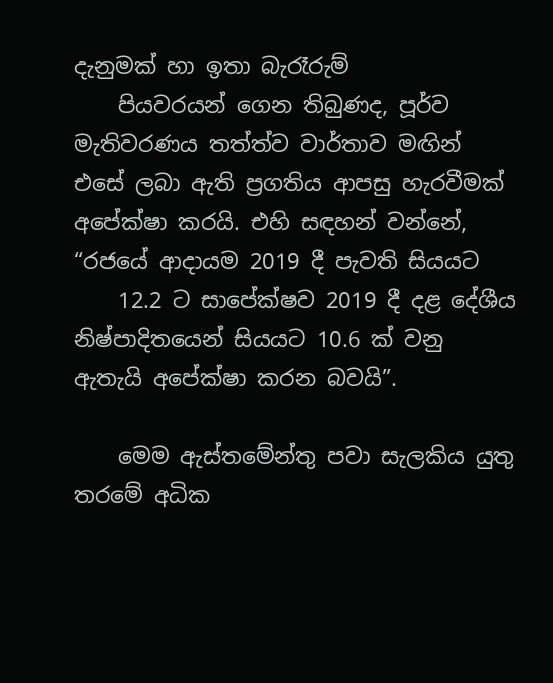දැනුමක් හා ඉතා බැරෑරුම්
    පියවරයන් ගෙන තිබුණද, පූර්ව මැතිවරණය තත්ත්ව වාර්තාව මඟින් එසේ ලබා ඇති ප්‍රගතිය ආපසු හැරවීමක් අපේක්ෂා කරයි. එහි සඳහන් වන්නේ, “රජයේ ආදායම 2019 දී පැවති සියයට
    12.2 ට සාපේක්ෂව 2019 දී දළ දේශීය නිෂ්පාදිතයෙන් සියයට 10.6 ක් වනු ඇතැයි අපේක්ෂා කරන බවයි”.

    මෙම ඇස්තමේන්තු පවා සැලකිය යුතු තරමේ අධික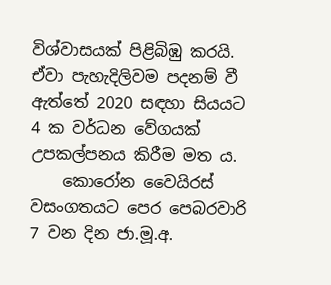විශ්වාසයක් පිළිබිඹු කරයි. ඒවා පැහැදිලිවම පදනම් වී ඇත්තේ 2020 සඳහා සියයට 4 ක වර්ධන වේගයක් උපකල්පනය කිරීම මත ය.
    කොරෝන වෛයිරස් වසංගතයට පෙර පෙබරවාරි 7 වන දින ජා.මූ.අ.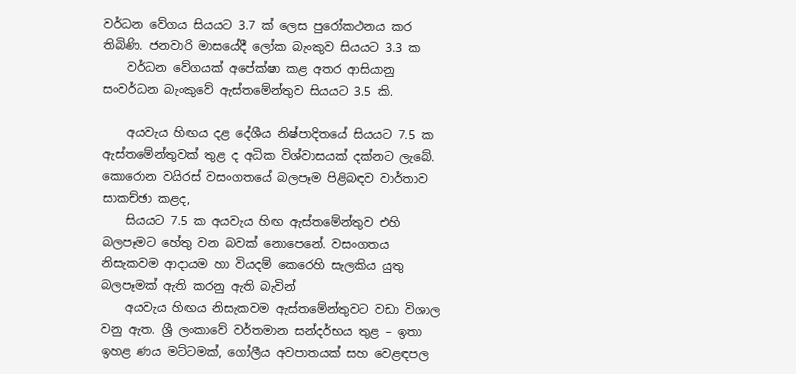වර්ධන වේගය සියයට 3.7 ක් ලෙස පුරෝකථනය කර තිබිණි. ජනවාරි මාසයේදී ලෝක බැංකුව සියයට 3.3 ක
    වර්ධන වේගයක් අපේක්ෂා කළ අතර ආසියානු සංවර්ධන බැංකුවේ ඇස්තමේන්තුව සියයට 3.5 කි.

    අයවැය හිඟය දළ දේශීය නිෂ්පාදිතයේ සියයට 7.5 ක ඇස්තමේන්තුවක් තුළ ද අධික විශ්වාසයක් දක්නට ලැබේ. කොරොන වයිරස් වසංගතයේ බලපෑම පිළිබඳව වාර්තාව සාකච්ඡා කළද,
    සියයට 7.5 ක අයවැය හිඟ ඇස්තමේන්තුව එහි බලපෑමට හේතු වන බවක් නොපෙනේ. වසංගතය නිසැකවම ආදායම හා වියදම් කෙරෙහි සැලකිය යුතු බලපෑමක් ඇති කරනු ඇති බැවින්
    අයවැය හිඟය නිසැකවම ඇස්තමේන්තුවට වඩා විශාල වනු ඇත. ශ්‍රී ලංකාවේ වර්තමාන සන්දර්භය තුළ – ඉතා ඉහළ ණය මට්ටමක්, ගෝලීය අවපාතයක් සහ වෙළඳපල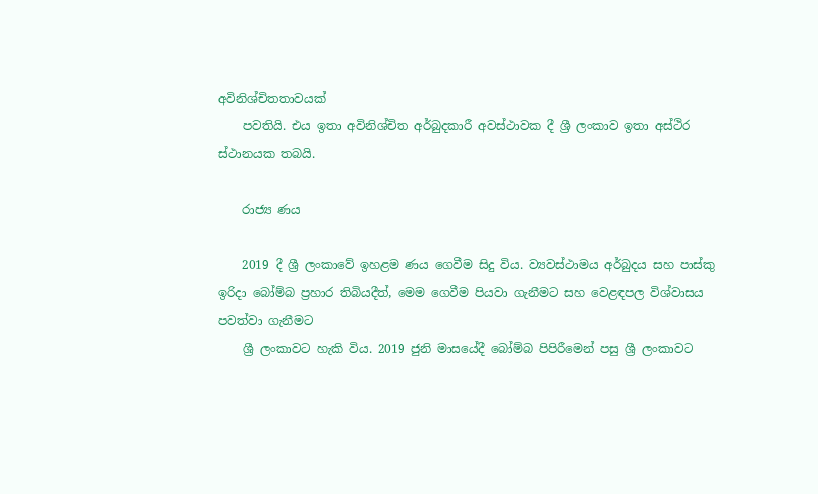අවිනිශ්චිතතාවයක්
    පවතියි. එය ඉතා අවිනිශ්චිත අර්බුදකාරී අවස්ථාවක දී ශ්‍රී ලංකාව ඉතා අස්ථිර ස්ථානයක තබයි.

    රාජ්‍ය ණය

    2019 දී ශ්‍රී ලංකාවේ ඉහළම ණය ගෙවීම සිදු විය. ව්‍යවස්ථාමය අර්බුදය සහ පාස්කු ඉරිදා බෝම්බ ප්‍රහාර තිබියදීත්, මෙම ගෙවීම පියවා ගැනීමට සහ වෙළඳපල විශ්වාසය පවත්වා ගැනීමට
    ශ්‍රී ලංකාවට හැකි විය. 2019 ජුනි මාසයේදී බෝම්බ පිපිරීමෙන් පසු ශ්‍රී ලංකාවට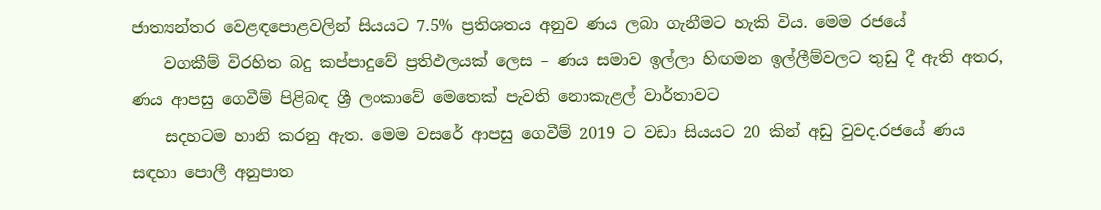ජාත්‍යන්තර වෙළඳපොළවලින් සියයට 7.5% ප්‍රතිශතය අනුව ණය ලබා ගැනීමට හැකි විය. මෙම රජයේ
    වගකීම් විරහිත බදු කප්පාදුවේ ප්‍රතිඵලයක් ලෙස – ණය සමාව ඉල්ලා හිඟමන ඉල්ලීම්වලට තුඩු දී ඇති අතර, ණය ආපසු ගෙවීම් පිළිබඳ ශ්‍රී ලංකාවේ මෙතෙක් පැවති නොකැළල් වාර්තාවට
    සදහටම හානි කරනු ඇත. මෙම වසරේ ආපසු ගෙවීම් 2019 ට වඩා සියයට 20 කින් අඩු වුවද.රජයේ ණය සඳහා පොලී අනුපාත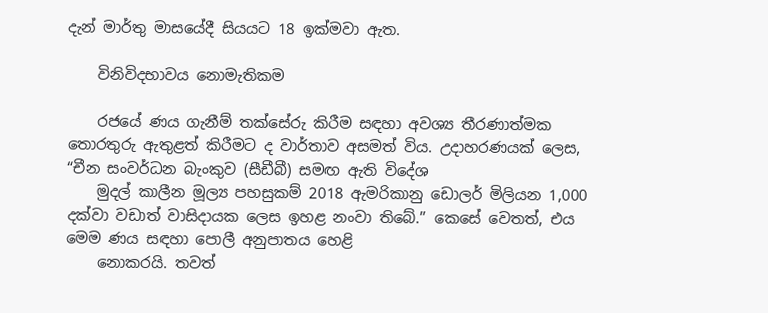දැන් මාර්තු මාසයේදී සියයට 18 ඉක්මවා ඇත.

    විනිවිදභාවය නොමැතිකම

    රජයේ ණය ගැනීම් තක්සේරු කිරීම සඳහා අවශ්‍ය තීරණාත්මක තොරතුරු ඇතුළත් කිරීමට ද වාර්තාව අසමත් විය. උදාහරණයක් ලෙස, “චීන සංවර්ධන බැංකුව (සීඩීබී) සමඟ ඇති විදේශ
    මුදල් කාලීන මූල්‍ය පහසුකම් 2018 ඇමරිකානු ඩොලර් මිලියන 1,000 දක්වා වඩාත් වාසිදායක ලෙස ඉහළ නංවා තිබේ.” කෙසේ වෙතත්, එය මෙම ණය සඳහා පොලී අනුපාතය හෙළි
    නොකරයි. තවත්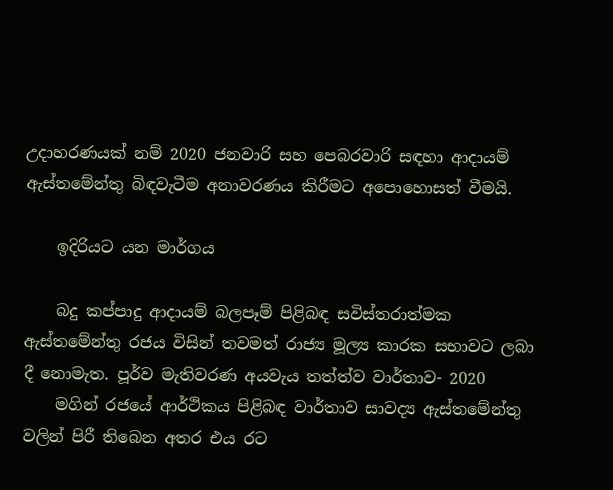උදාහරණයක් නම් 2020 ජනවාරි සහ පෙබරවාරි සඳහා ආදායම් ඇස්තමේන්තු බිඳවැටීම අනාවරණය කිරීමට අපොහොසත් වීමයි.

    ඉදිරියට යන මාර්ගය

    බදු කප්පාදු ආදායම් බලපෑම් පිළිබඳ සවිස්තරාත්මක ඇස්තමේන්තු රජය විසින් තවමත් රාජ්‍ය මූල්‍ය කාරක සභාවට ලබා දී නොමැත. පූර්ව මැතිවරණ අයවැය තත්ත්ව වාර්තාව- 2020
    මගින් රජයේ ආර්ථිකය පිළිබඳ වාර්තාව සාවද්‍ය ඇස්තමේන්තු වලින් පිරී තිබෙන අතර එය රට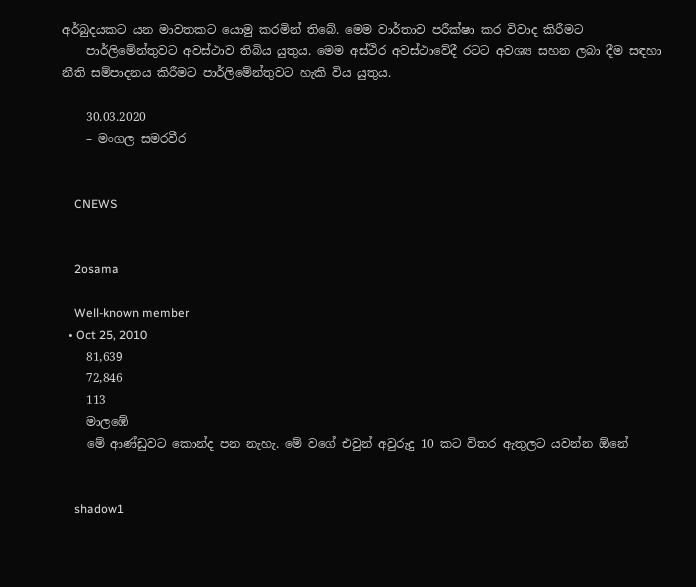අර්බුදයකට යන මාවතකට යොමු කරමින් තිබේ. මෙම වාර්තාව පරීක්ෂා කර විවාද කිරීමට
    පාර්ලිමේන්තුවට අවස්ථාව තිබිය යුතුය. මෙම අස්ථිර අවස්ථාවේදී රටට අවශ්‍ය සහන ලබා දීම සඳහා නීති සම්පාදනය කිරීමට පාර්ලිමේන්තුවට හැකි විය යුතුය.

    30.03.2020
    – මංගල සමරවීර


    CNEWS


    2osama

    Well-known member
  • Oct 25, 2010
    81,639
    72,846
    113
    මාලඹේ
    මේ ආණ්ඩුවට කොන්ද පන නැහැ. මේ වගේ එවුන් අවුරුදු 10 කට විතර ඇතුලට යවන්න ඕනේ


    shadow1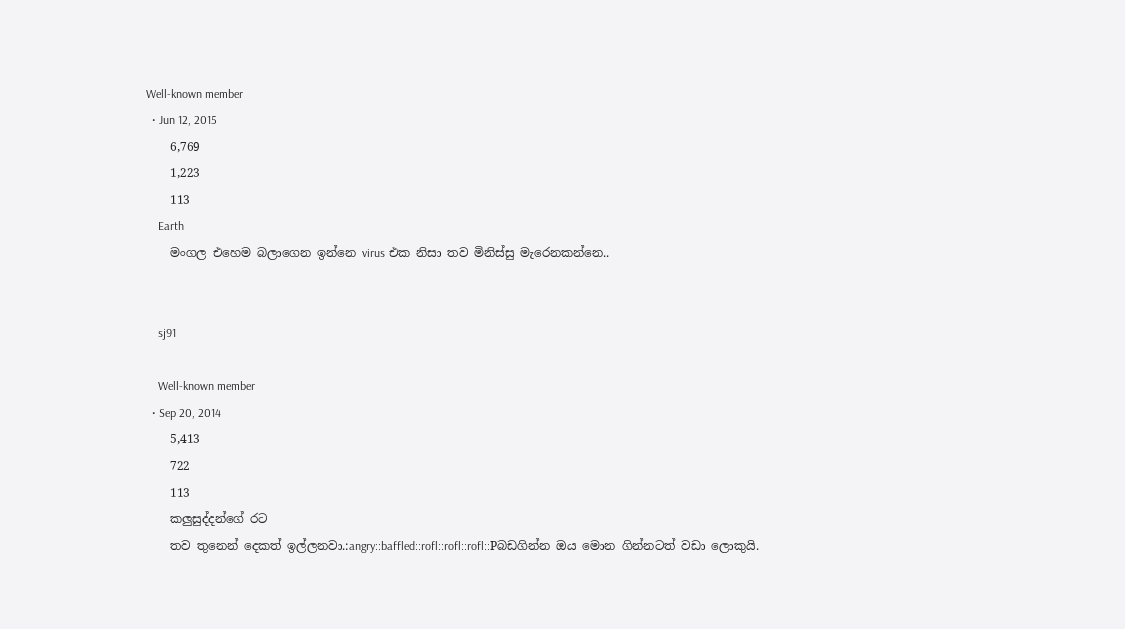Well-known member
  • Jun 12, 2015
    6,769
    1,223
    113
    Earth
    මංගල එහෙම බලාගෙන ඉන්නෙ virus එක නිසා තව මිනිස්සු මැරෙනකන්නෙ..


    sj91

    Well-known member
  • Sep 20, 2014
    5,413
    722
    113
    කලුසුද්දන්ගේ රට
    තව තුනෙන් දෙකත් ඉල්ලනවා.:angry::baffled::rofl::rofl::rofl::Pබඩගින්න ඔය මොන ගින්නටත් වඩා ලොකුයි.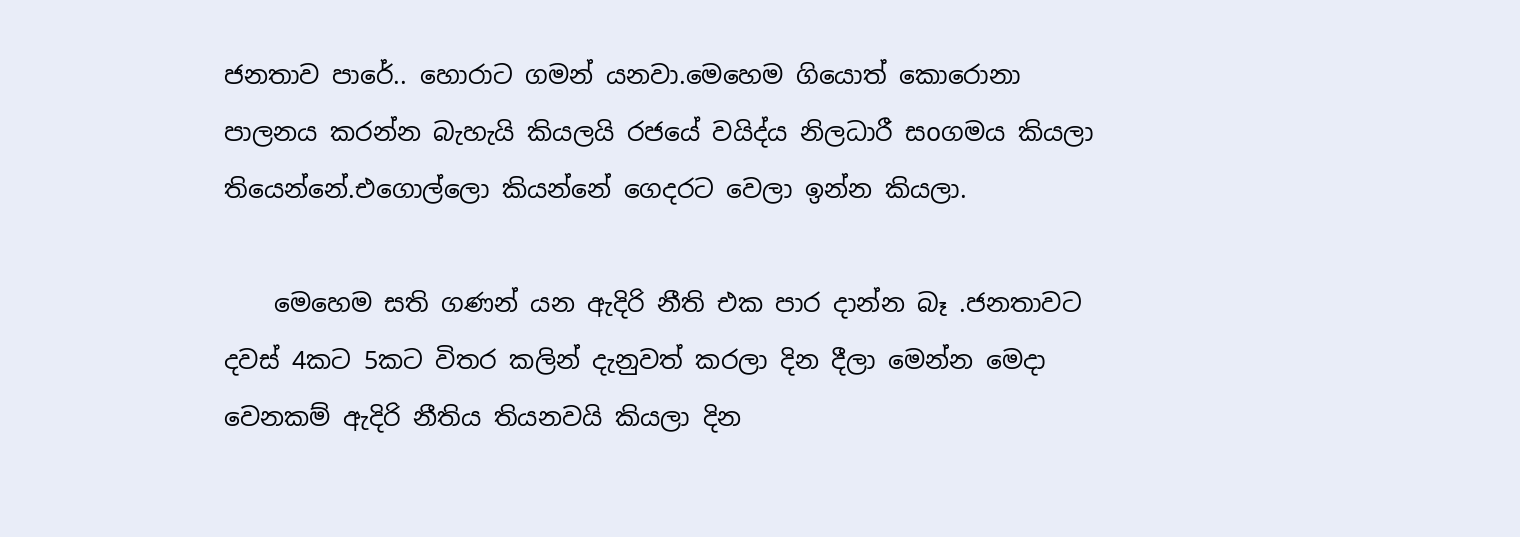ජනතාව පාරේ.. හොරාට ගමන් යනවා.මෙහෙම ගියොත් කොරොනා පාලනය කරන්න බැහැයි කියලයි රජයේ වයිද්ය නිලධාරී සoගමය කියලා තියෙන්නේ.එගොල්ලො කියන්නේ ගෙදරට වෙලා ඉන්න කියලා.

    මෙහෙම සති ගණන් යන ඇදිරි නීති එක පාර දාන්න බෑ .ජනතාවට දවස් 4කට 5කට විතර කලින් දැනුවත් කරලා දින දීලා මෙන්න මෙදා වෙනකම් ඇදිරි නීතිය තියනවයි කියලා දින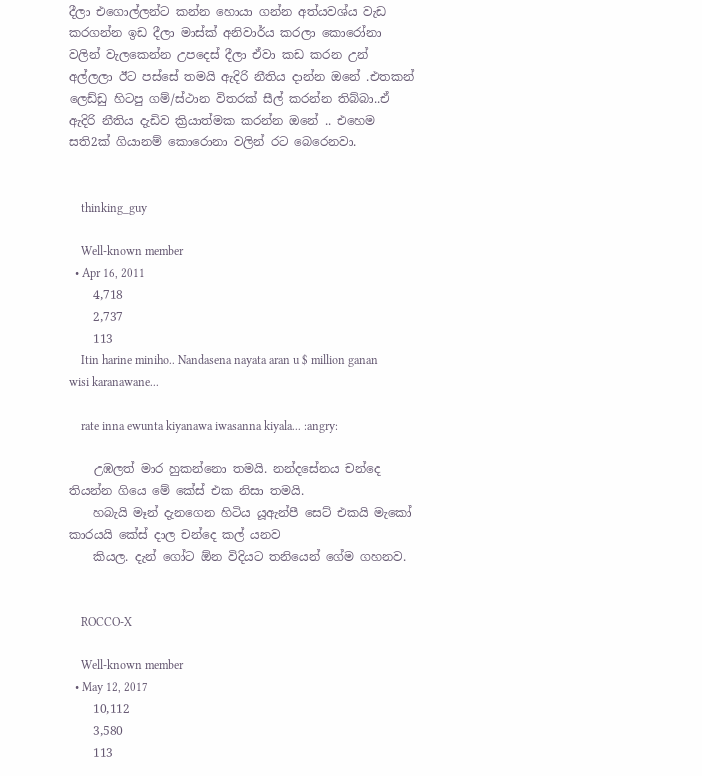දීලා එගොල්ලන්ට කන්න හොයා ගන්න අත්යවශ්ය වැඩ කරගන්න ඉඩ දීලා මාස්ක් අනිවාර්ය කරලා කොරෝනා වලින් වැලකෙන්න උපදෙස් දීලා ඒවා කඩ කරන උන් අල්ලලා ඊට පස්සේ තමයි ඇදිරි නීතිය දාන්න ඔනේ .එතකන් ලෙඩ්ඩු හිටපු ගම්/ස්ථාන විතරක් සීල් කරන්න තිබ්බා..ඒ ඇදිරි නීතිය දැඩිව ක්‍රියාත්මක කරන්න ඔනේ .. එහෙම සති2ක් ගියානම් කොරොනා වලින් රට බෙරෙනවා.


    thinking_guy

    Well-known member
  • Apr 16, 2011
    4,718
    2,737
    113
    Itin harine miniho.. Nandasena nayata aran u $ million ganan wisi karanawane...

    rate inna ewunta kiyanawa iwasanna kiyala... :angry:

    උඹලත් මාර හුකන්නො තමයි. නන්දසේනය චන්දෙ තියන්න ගියෙ මේ කේස් එක නිසා තමයි.
    හබැයි මෑන් දැනගෙන හිටිය යූඇන්පී සෙට් එකයි මැකෝ කාරයයි කේස් දාල චන්දෙ කල් යනව
    කියල. දැන් ගෝට ඕන විදියට තනියෙන් ගේම ගහනව.


    ROCCO-X

    Well-known member
  • May 12, 2017
    10,112
    3,580
    113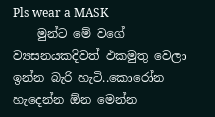Pls wear a MASK
    මුන්ට මේ වගේ ව්‍යසනයකදිවත් ඵකමුතු වෙලා ඉන්න බැරි හැටි..කොරෝන හැදෙන්න ඕන මෙන්න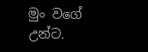මුං වගේ උන්ට.